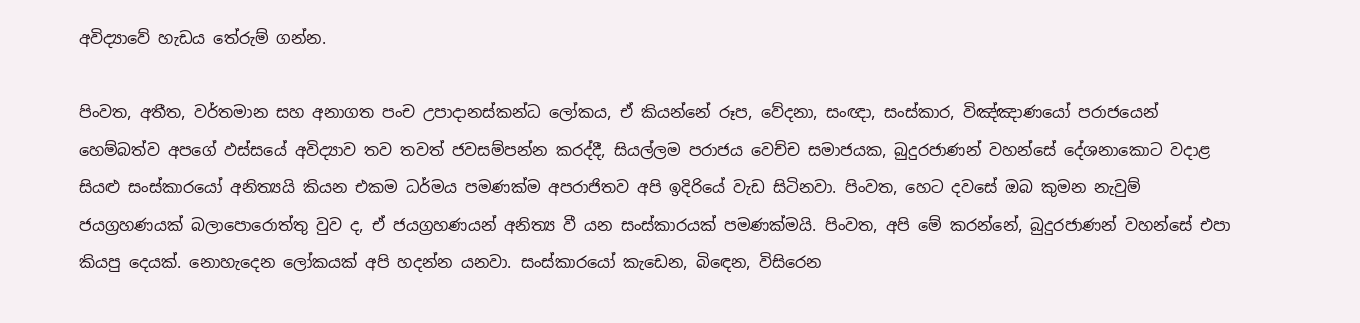අවිද්‍යාවේ හැඩය තේරුම් ගන්න.

පිංවත, අතීත, වර්තමාන සහ අනාගත පංච උපාදානස්කන්ධ ලෝකය, ඒ කියන්නේ රූප, වේදනා, සංඥා, සංස්කාර, විඤ්ඤාණයෝ පරාජයෙන් හෙම්බත්ව අපගේ ඵස්සයේ අවිද්‍යාව තව තවත් ජවසම්පන්න කරද්දී, සියල්ලම පරාජය වෙච්ච සමාජයක, බුදුරජාණන් වහන්සේ දේශනාකොට වදාළ සියළු සංස්කාරයෝ අනිත්‍යයි කියන එකම ධර්මය පමණක්ම අපරාජිතව අපි ඉදිරියේ වැඩ සිටිනවා. පිංවත, හෙට දවසේ ඔබ කුමන නැවුම් ජයග්‍රහණයක් බලාපොරොත්තු වුව ද, ඒ ජයග්‍රහණයන් අනිත්‍ය වී යන සංස්කාරයක් පමණක්මයි. පිංවත, අපි මේ කරන්නේ, බුදුරජාණන් වහන්සේ එපා කියපු දෙයක්. නොහැදෙන ලෝකයක් අපි හදන්න යනවා. සංස්කාරයෝ කැඩෙන, බිඳෙන, විසිරෙන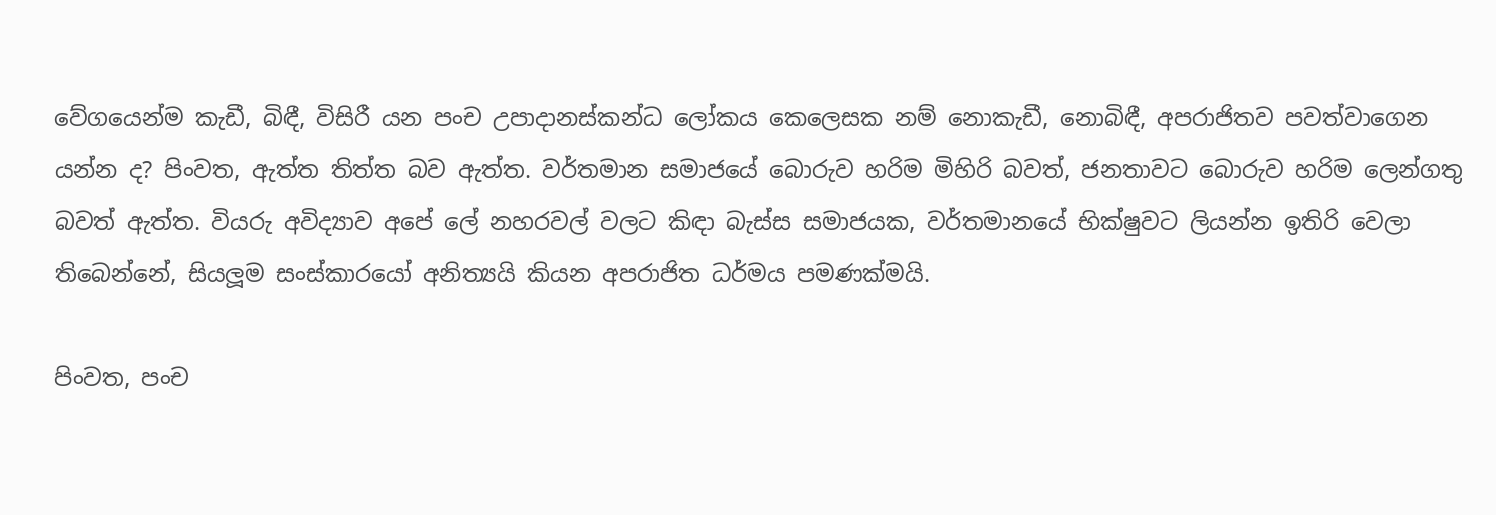වේගයෙන්ම කැඩී, බිඳී, විසිරී යන පංච උපාදානස්කන්ධ ලෝකය කෙලෙසක නම් නොකැඩී, නොබිඳී, අපරාජිතව පවත්වාගෙන යන්න ද? පිංවත, ඇත්ත තිත්ත බව ඇත්ත. වර්තමාන සමාජයේ බොරුව හරිම මිහිරි බවත්, ජනතාවට බොරුව හරිම ලෙන්ගතු බවත් ඇත්ත. වියරු අවිද්‍යාව අපේ ලේ නහරවල් වලට කිඳා බැස්ස සමාජයක, වර්තමානයේ භික්ෂුවට ලියන්න ඉතිරි වෙලා තිබෙන්නේ, සියලූම සංස්කාරයෝ අනිත්‍යයි කියන අපරාජිත ධර්මය පමණක්මයි.

පිංවත, පංච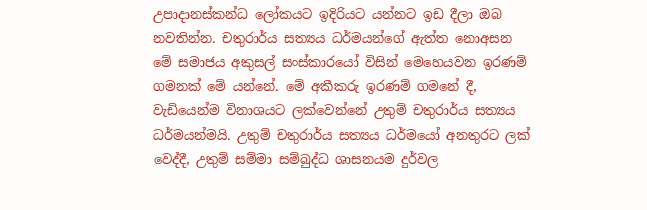උපාදානස්කන්ධ ලෝකයට ඉදිරියට යන්නට ඉඩ දීලා ඔබ නවතින්න. චතුරාර්ය සත්‍යය ධර්මයන්ගේ ඇත්ත නොඅසන මේ සමාජය අකුසල් සංස්කාරයෝ විසින් මෙහෙයවන ඉරණම් ගමනක් මේ යන්නේ. මේ අකීකරු ඉරණම් ගමනේ දී, වැඩියෙන්ම විනාශයට ලක්වෙන්නේ උතුම් චතුරාර්ය සත්‍යය ධර්මයන්මයි. උතුම් චතුරාර්ය සත්‍යය ධර්මයෝ අනතුරට ලක් වෙද්දී, උතුම් සම්මා සම්බුද්ධ ශාසනයම දුර්වල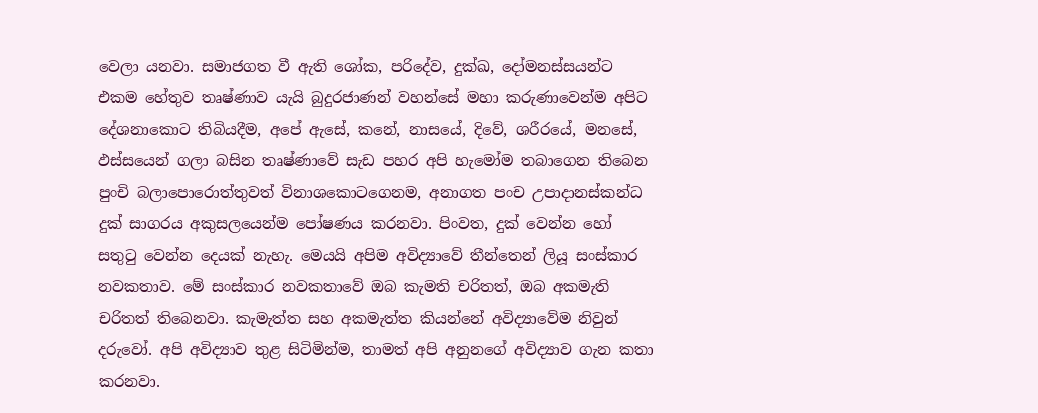වෙලා යනවා. සමාජගත වී ඇති ශෝක, පරිදේව, දුක්ඛ, දෝමනස්සයන්ට එකම හේතුව තෘෂ්ණාව යැයි බුදුරජාණන් වහන්සේ මහා කරුණාවෙන්ම අපිට දේශනාකොට තිබියදීම, අපේ ඇසේ, කනේ, නාසයේ, දිවේ, ශරීරයේ, මනසේ, ඵස්සයෙන් ගලා බසින තෘෂ්ණාවේ සැඩ පහර අපි හැමෝම තබාගෙන තිබෙන පුංචි බලාපොරොත්තුවත් විනාශකොටගෙනම, අනාගත පංච උපාදානස්කන්ධ දුක් සාගරය අකුසලයෙන්ම පෝෂණය කරනවා. පිංවත, දුක් වෙන්න හෝ සතුටු වෙන්න දෙයක් නැහැ. මෙයයි අපිම අවිද්‍යාවේ තීන්තෙන් ලියූ සංස්කාර නවකතාව. මේ සංස්කාර නවකතාවේ ඔබ කැමති චරිතත්, ඔබ අකමැති චරිතත් තිබෙනවා. කැමැත්ත සහ අකමැත්ත කියන්නේ අවිද්‍යාවේම නිවුන් දරුවෝ. අපි අවිද්‍යාව තුළ සිටිමින්ම, තාමත් අපි අනුනගේ අවිද්‍යාව ගැන කතා කරනවා.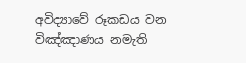අවිද්‍යාවේ රූකඩය වන විඤ්ඤාණය නමැති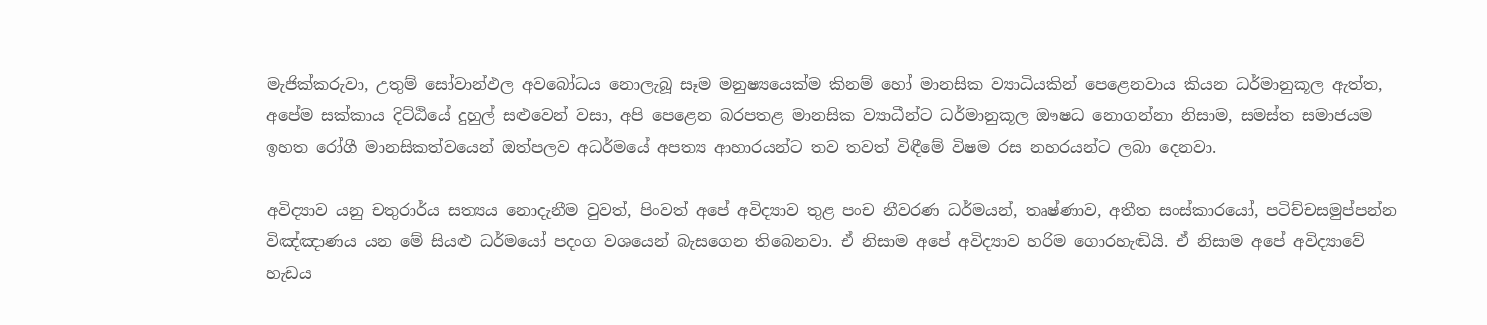මැජික්කරුවා, උතුම් සෝවාන්ඵල අවබෝධය නොලැබූ සෑම මනුෂ්‍යයෙක්ම කිනම් හෝ මානසික ව්‍යාධියකින් පෙළෙනවාය කියන ධර්මානුකූල ඇත්ත, අපේම සක්කාය දිට්ඨියේ දුහුල් සළුවෙන් වසා, අපි පෙළෙන බරපතළ මානසික ව්‍යාධීන්ට ධර්මානුකූල ඖෂධ නොගන්නා නිසාම, සමස්ත සමාජයම ඉහත රෝගී මානසිකත්වයෙන් ඔත්පලව අධර්මයේ අපත්‍ය ආහාරයන්ට තව තවත් විඳීමේ විෂම රස නහරයන්ට ලබා දෙනවා.

අවිද්‍යාව යනු චතුරාර්ය සත්‍යය නොදැනීම වුවත්, පිංවත් අපේ අවිද්‍යාව තුළ පංච නීවරණ ධර්මයන්, තෘෂ්ණාව, අතීත සංස්කාරයෝ, පටිච්චසමුප්පන්න විඤ්ඤාණය යන මේ සියළු ධර්මයෝ පදංග වශයෙන් බැසගෙන තිබෙනවා. ඒ නිසාම අපේ අවිද්‍යාව හරිම ගොරහැඬියි. ඒ නිසාම අපේ අවිද්‍යාවේ හැඩය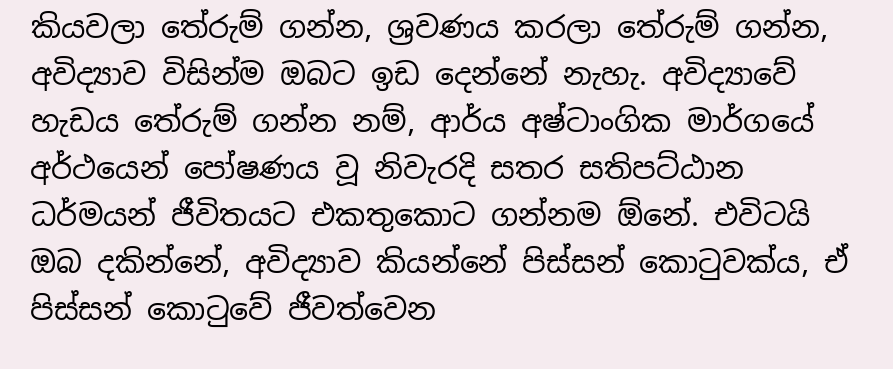කියවලා තේරුම් ගන්න, ශ්‍රවණය කරලා තේරුම් ගන්න, අවිද්‍යාව විසින්ම ඔබට ඉඩ දෙන්නේ නැහැ. අවිද්‍යාවේ හැඩය තේරුම් ගන්න නම්, ආර්ය අෂ්ටාංගික මාර්ගයේ අර්ථයෙන් පෝෂණය වූ නිවැරදි සතර සතිපට්ඨාන ධර්මයන් ජීවිතයට එකතුකොට ගන්නම ඕනේ. එවිටයි ඔබ දකින්නේ, අවිද්‍යාව කියන්නේ පිස්සන් කොටුවක්ය, ඒ පිස්සන් කොටුවේ ජීවත්වෙන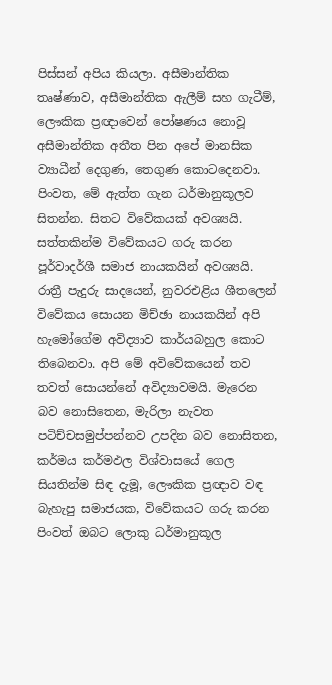පිස්සන් අපිය කියලා. අසීමාන්තික තෘෂ්ණාව, අසීමාන්තික ඇලීම් සහ ගැටීම්, ලෞකික ප්‍රඥාවෙන් පෝෂණය නොවූ අසීමාන්තික අතීත පින අපේ මානසික ව්‍යාධීන් දෙගුණ, තෙගුණ කොටදෙනවා. පිංවත, මේ ඇත්ත ගැන ධර්මානුකූලව සිතන්න. සිතට විවේකයක් අවශ්‍යයි. සත්තකින්ම විවේකයට ගරු කරන පූර්වාදර්ශී සමාජ නායකයින් අවශ්‍යයි. රාත්‍රී පැදුරු සාදයෙන්, නුවරඑළිය ශීතලෙන් විවේකය සොයන මිච්ඡා නායකයින් අපි හැමෝගේම අවිද්‍යාව කාර්යබහුල කොට තිබෙනවා. අපි මේ අවිවේකයෙන් තව තවත් සොයන්නේ අවිද්‍යාවමයි. මැරෙන බව නොසිතෙන, මැරිලා නැවත පටිච්චසමුප්පන්නව උපදින බව නොසිතන, කර්මය කර්මඵල විශ්වාසයේ ගෙල සියතින්ම සිඳ දැමූ, ලෞකික ප්‍රඥාව වඳ බැහැපු සමාජයක, විවේකයට ගරු කරන පිංවත් ඔබට ලොකු ධර්මානුකූල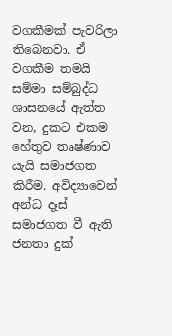වගකීමක් පැවරිලා තිබෙනවා. ඒ වගකීම තමයි සම්මා සම්බුද්ධ ශාසනයේ ඇත්ත වන, දුකට එකම හේතුව තෘෂ්ණාව යැයි සමාජගත කිරීම. අවිද්‍යාවෙන් අන්ධ දෑස් සමාජගත වී ඇති ජනතා දුක්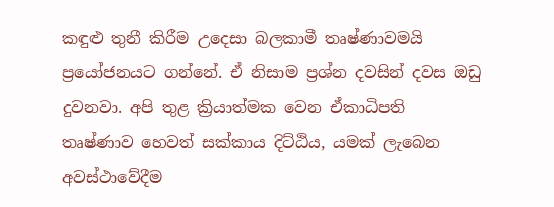කඳුළු තුනී කිරීම උදෙසා බලකාමී තෘෂ්ණාවමයි ප්‍රයෝජනයට ගන්නේ. ඒ නිසාම ප්‍රශ්න දවසින් දවස ඔඩු දුවනවා. අපි තුළ ක්‍රියාත්මක වෙන ඒකාධිපති තෘෂ්ණාව හෙවත් සක්කාය දිට්ඨිය, යමක් ලැබෙන අවස්ථාවේදීම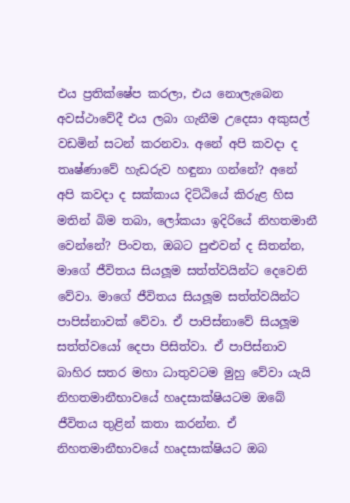එය ප්‍රතික්ෂේප කරලා, එය නොලැබෙන අවස්ථාවේදී එය ලබා ගැනීම උදෙසා අකුසල් වඩමින් සටන් කරනවා. අනේ අපි කවදා ද තෘෂ්ණාවේ හැඩරුව හඳුනා ගන්නේ? අනේ අපි කවදා ද සක්කාය දිට්ඨියේ කිරුළ හිස මතින් බිම තබා, ලෝකයා ඉදිරියේ නිහතමානී වෙන්නේ? පිංවත, ඔබට පුළුවන් ද සිතන්න, මාගේ ජීවිතය සියලූම සත්ත්වයින්ට දෙවෙනි වේවා. මාගේ ජීවිතය සියලූම සත්ත්වයින්ට පාපිස්නාවක් වේවා. ඒ පාපිස්නාවේ සියලූම සත්ත්වයෝ දෙපා පිසිත්වා. ඒ පාපිස්නාව බාහිර සතර මහා ධාතුවටම මුහු වේවා යැයි නිහතමානීභාවයේ හෘදසාක්ෂියටම ඔබේ ජීවිතය තුළින් කතා කරන්න. ඒ නිහතමානීභාවයේ හෘදසාක්ෂියට ඔබ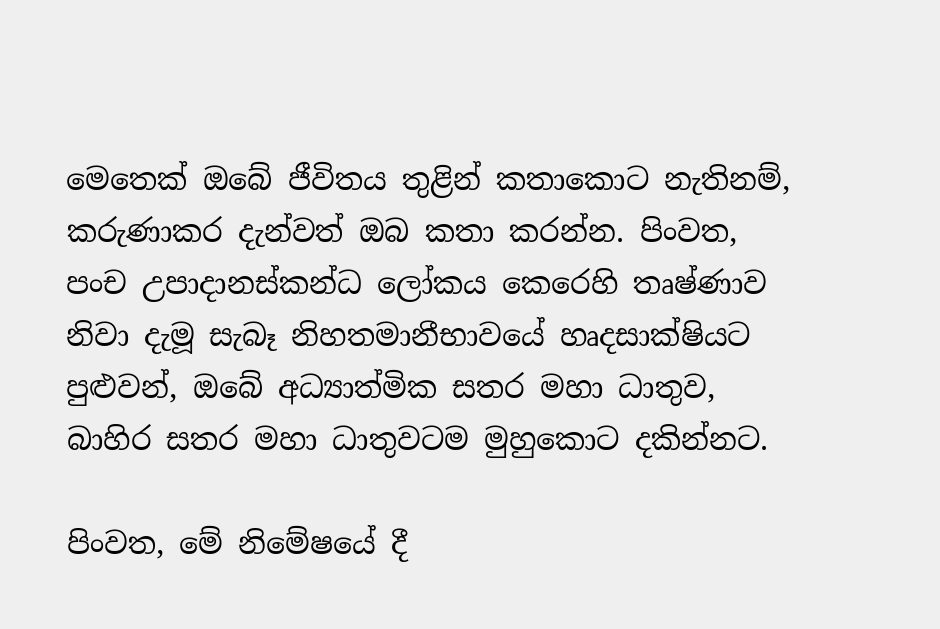මෙතෙක් ඔබේ ජීවිතය තුළින් කතාකොට නැතිනම්, කරුණාකර දැන්වත් ඔබ කතා කරන්න. පිංවත, පංච උපාදානස්කන්ධ ලෝකය කෙරෙහි තෘෂ්ණාව නිවා දැමූ සැබෑ නිහතමානීභාවයේ හෘදසාක්ෂියට පුළුවන්, ඔබේ අධ්‍යාත්මික සතර මහා ධාතුව, බාහිර සතර මහා ධාතුවටම මුහුකොට දකින්නට.

පිංවත, මේ නිමේෂයේ දී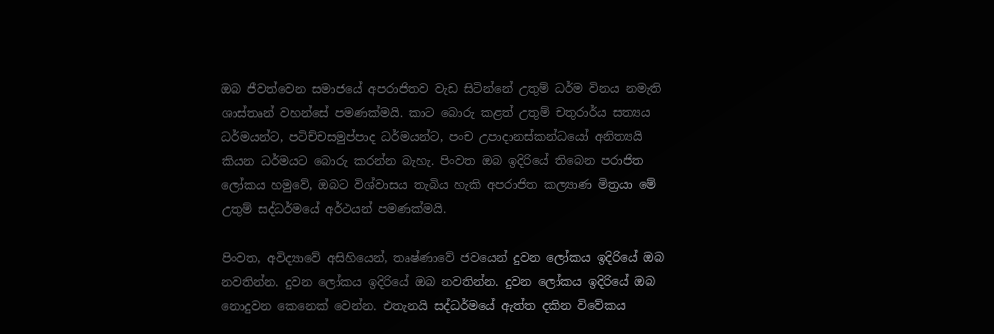ඔබ ජීවත්වෙන සමාජයේ අපරාජිතව වැඩ සිටින්නේ උතුම් ධර්ම විනය නමැති ශාස්තෘන් වහන්සේ පමණක්මයි. කාට බොරු කළත් උතුම් චතුරාර්ය සත්‍යය ධර්මයන්ට, පටිච්චසමුප්පාද ධර්මයන්ට, පංච උපාදානස්කන්ධයෝ අනිත්‍යයි කියන ධර්මයට බොරු කරන්න බැහැ. පිංවත ඔබ ඉදිරියේ තිබෙන පරාජිත ලෝකය හමුවේ, ඔබට විශ්වාසය තැබිය හැකි අපරාජිත කල්‍යාණ මිත්‍රයා මේ උතුම් සද්ධර්මයේ අර්ථයන් පමණක්මයි.

පිංවත, අවිද්‍යාවේ අසිහියෙන්, තෘෂ්ණාවේ ජවයෙන් දුවන ලෝකය ඉදිරියේ ඔබ නවතින්න. දුවන ලෝකය ඉදිරියේ ඔබ නවතින්න. දුවන ලෝකය ඉදිරියේ ඔබ නොදුවන කෙනෙක් වෙන්න. එතැනයි සද්ධර්මයේ ඇත්ත දකින විවේකය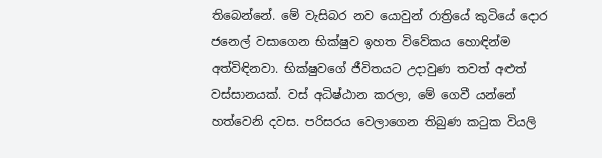තිබෙන්නේ. මේ වැසිබර නව යොවුන් රාත්‍රියේ කුටියේ දොර ජනෙල් වසාගෙන භික්ෂුව ඉහත විවේකය හොඳින්ම අත්විඳිනවා. භික්ෂුවගේ ජීවිතයට උදාවුණ තවත් අළුත් වස්සානයක්. වස් අධිෂ්ඨාන කරලා, මේ ගෙවී යන්නේ හත්වෙනි දවස. පරිසරය වෙලාගෙන තිබුණ කටුක වියලි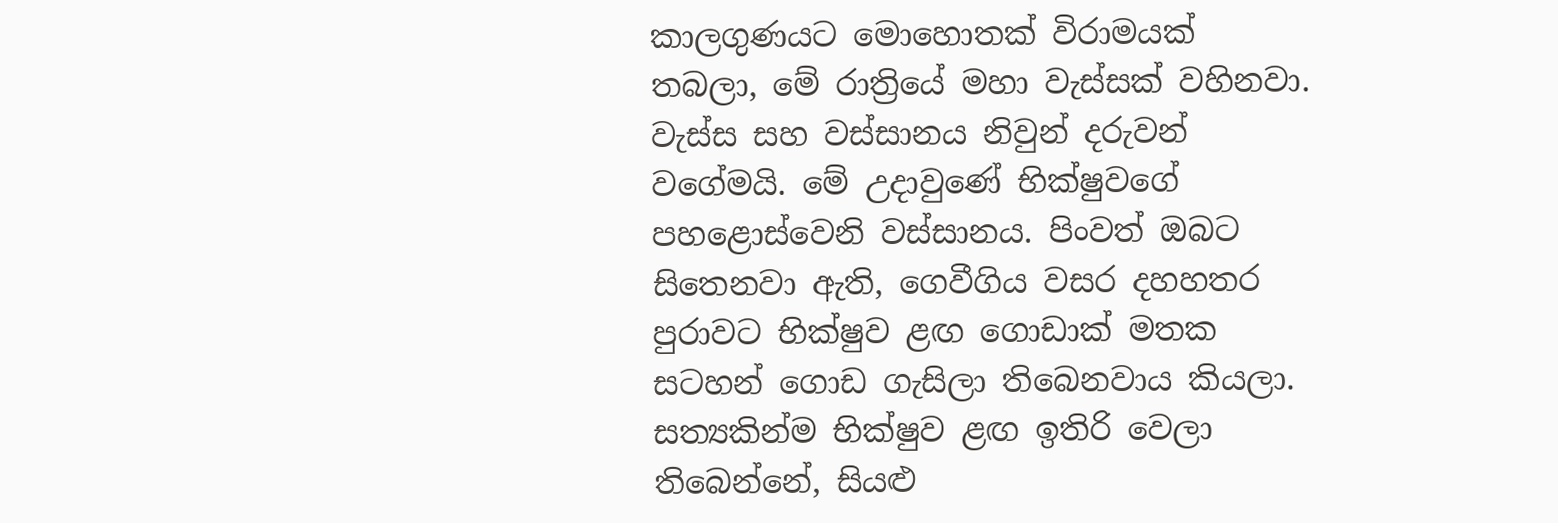කාලගුණයට මොහොතක් විරාමයක් තබලා, මේ රාත්‍රියේ මහා වැස්සක් වහිනවා. වැස්ස සහ වස්සානය නිවුන් දරුවන් වගේමයි. මේ උදාවුණේ භික්ෂුවගේ පහළොස්වෙනි වස්සානය. පිංවත් ඔබට සිතෙනවා ඇති, ගෙවීගිය වසර දහහතර පුරාවට භික්ෂුව ළඟ ගොඩාක් මතක සටහන් ගොඩ ගැසිලා තිබෙනවාය කියලා. සත්‍යකින්ම භික්ෂුව ළඟ ඉතිරි වෙලා තිබෙන්නේ, සියළු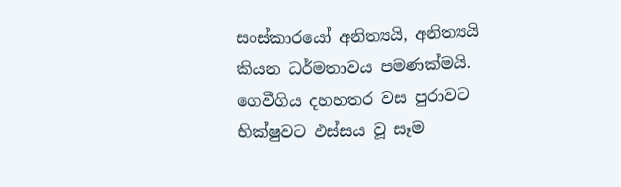සංස්කාරයෝ අනිත්‍යයි, අනිත්‍යයි කියන ධර්මතාවය පමණක්මයි. ගෙවීගිය දහහතර වස පුරාවට භික්ෂුවට ඵස්සය වූ සෑම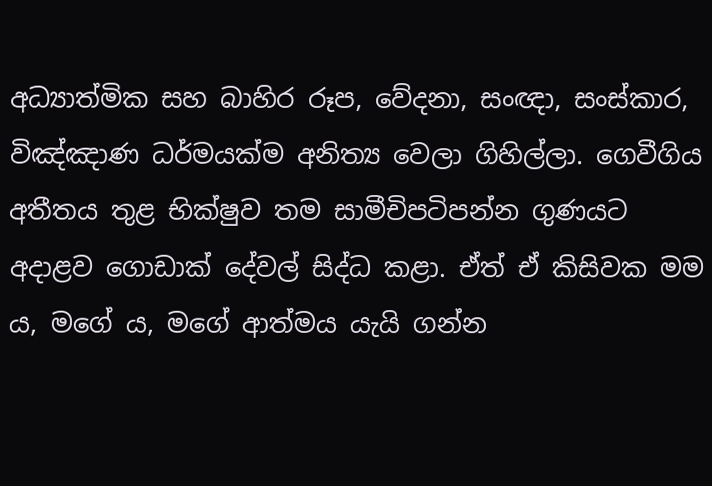අධ්‍යාත්මික සහ බාහිර රූප, වේදනා, සංඥා, සංස්කාර, විඤ්ඤාණ ධර්මයක්ම අනිත්‍ය වෙලා ගිහිල්ලා. ගෙවීගිය අතීතය තුළ භික්ෂුව තම සාමීචිපටිපන්න ගුණයට අදාළව ගොඩාක් දේවල් සිද්ධ කළා. ඒත් ඒ කිසිවක මම ය, මගේ ය, මගේ ආත්මය යැයි ගන්න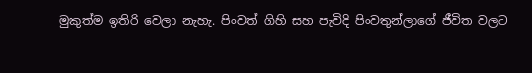මුකුත්ම ඉතිරි වෙලා නැහැ. පිංවත් ගිහි සහ පැවිදි පිංවතුන්ලාගේ ජීවිත වලට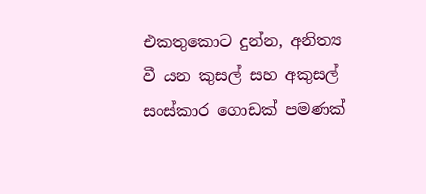එකතුකොට දුන්න, අනිත්‍ය වී යන කුසල් සහ අකුසල් සංස්කාර ගොඩක් පමණක්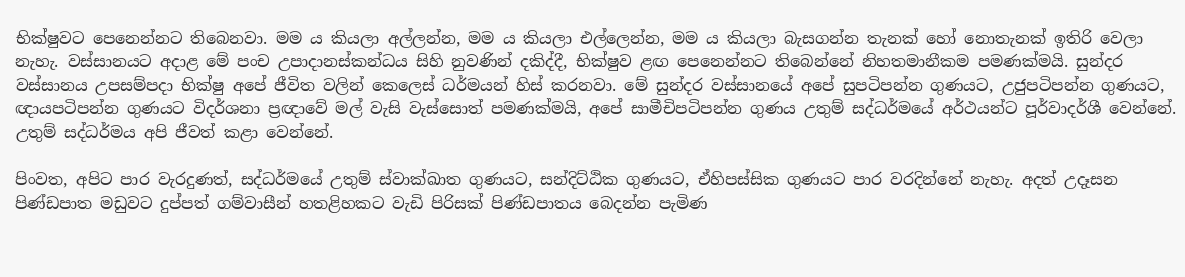භික්ෂුවට පෙනෙන්නට තිබෙනවා. මම ය කියලා අල්ලන්න, මම ය කියලා එල්ලෙන්න, මම ය කියලා බැසගන්න තැනක් හෝ නොතැනක් ඉතිරි වෙලා නැහැ. වස්සානයට අදාළ මේ පංච උපාදානස්කන්ධය සිහි නුවණින් දකිද්දී, භික්ෂුව ළඟ පෙනෙන්නට තිබෙන්නේ නිහතමානීකම පමණක්මයි. සුන්දර වස්සානය උපසම්පදා භික්ෂු අපේ ජීවිත වලින් කෙලෙස් ධර්මයන් හිස් කරනවා. මේ සුන්දර වස්සානයේ අපේ සුපටිපන්න ගුණයට, උජුපටිපන්න ගුණයට, ඥායපටිපන්න ගුණයට විදර්ශනා ප්‍රඥාවේ මල් වැසි වැස්සොත් පමණක්මයි, අපේ සාමීචිපටිපන්න ගුණය උතුම් සද්ධර්මයේ අර්ථයන්ට පූර්වාදර්ශී වෙන්නේ. උතුම් සද්ධර්මය අපි ජීවත් කළා වෙන්නේ.

පිංවත, අපිට පාර වැරදුණත්, සද්ධර්මයේ උතුම් ස්වාක්ඛාත ගුණයට, සන්දිට්ඨික ගුණයට, ඒහිපස්සික ගුණයට පාර වරදින්නේ නැහැ. අදත් උදෑසන පිණ්ඩපාත මඩුවට දුප්පත් ගම්වාසීන් හතළිහකට වැඩි පිරිසක් පිණ්ඩපාතය බෙදන්න පැමිණ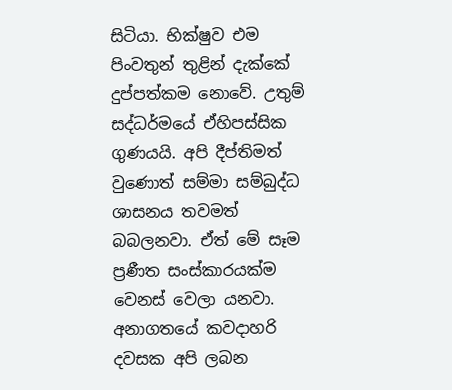සිටියා. භික්ෂුව එම පිංවතුන් තුළින් දැක්කේ දුප්පත්කම නොවේ. උතුම් සද්ධර්මයේ ඒහිපස්සික ගුණයයි. අපි දීප්තිමත් වුණොත් සම්මා සම්බුද්ධ ශාසනය තවමත් බබලනවා. ඒත් මේ සෑම ප්‍රණීත සංස්කාරයක්ම වෙනස් වෙලා යනවා. අනාගතයේ කවදාහරි දවසක අපි ලබන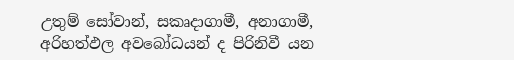උතුම් සෝවාන්, සකෘදාගාමී, අනාගාමී, අරිහත්ඵල අවබෝධයන් ද පිරිනිවී යන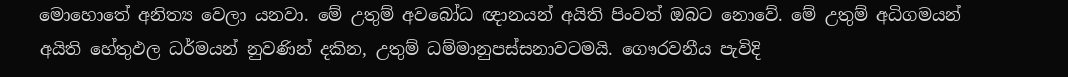මොහොතේ අනිත්‍ය වෙලා යනවා. මේ උතුම් අවබෝධ ඥානයන් අයිති පිංවත් ඔබට නොවේ. මේ උතුම් අධිගමයන් අයිති හේතුඵල ධර්මයන් නුවණින් දකින, උතුම් ධම්මානුපස්සනාවටමයි. ගෞරවනීය පැවිදි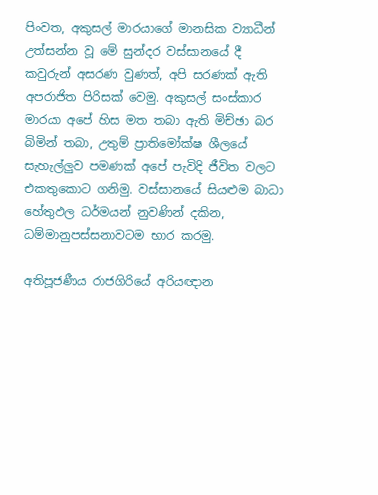පිංවත, අකුසල් මාරයාගේ මානසික ව්‍යාධීන් උත්සන්න වූ මේ සුන්දර වස්සානයේ දී කවුරුන් අසරණ වුණත්, අපි සරණක් ඇති අපරාජිත පිරිසක් වෙමු. අකුසල් සංස්කාර මාරයා අපේ හිස මත තබා ඇති මිච්ඡා බර බිමින් තබා, උතුම් ප්‍රාතිමෝක්ෂ ශීලයේ සැහැල්ලුව පමණක් අපේ පැවිදි ජීවිත වලට එකතුකොට ගනිමු. වස්සානයේ සියළුම බාධා හේතුඵල ධර්මයන් නුවණින් දකින, ධම්මානුපස්සනාවටම භාර කරමු.

අතිපූජණීය රාජගිරියේ අරියඥාන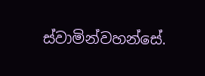ස්වාමින්වහන්සේ.